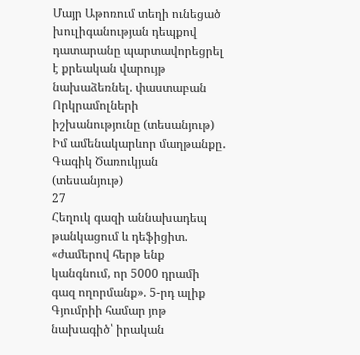Մայր Աթոռում տեղի ունեցած խուլիգանության դեպքով դատարանը պարտավորեցրել է քրեական վարույթ նախաձեռնել. փաստաբան Որկրամոլների իշխանությունը (տեսանյութ) Իմ ամենակարևոր մաղթանքը․ Գագիկ Ծառուկյան (տեսանյութ)
27
Հեղուկ գազի աննախադեպ թանկացում և դեֆիցիտ. «ժամերով հերթ ենք կանգնում, որ 5000 դրամի գազ ողորմանք». 5-րդ ալիք Գյումրիի համար յոթ նախագիծ՝ իրական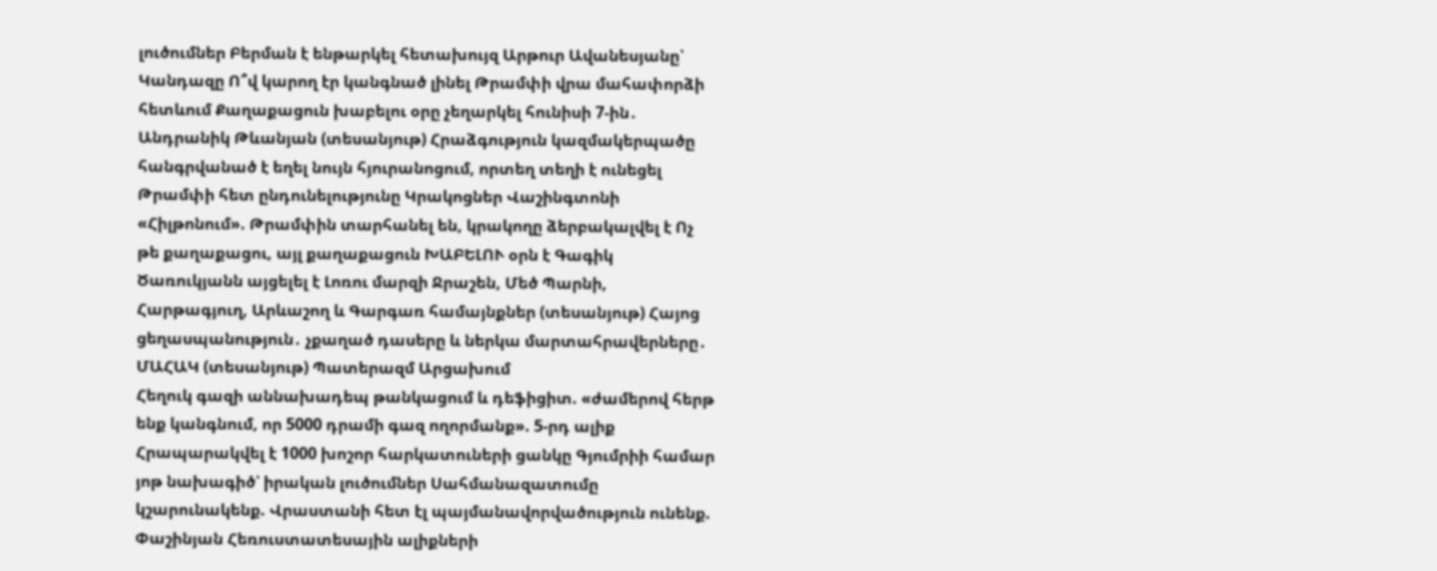լուծումներ Բերման է ենթարկել հետախույզ Արթուր Ավանեսյանը՝ Կանդազը Ո՞վ կարող էր կանգնած լինել Թրամփի վրա մահափորձի հետևում Քաղաքացուն խաբելու օրը չեղարկել հունիսի 7-ին․ Անդրանիկ Թևանյան (տեսանյութ) Հրաձգություն կազմակերպածը հանգրվանած է եղել նույն հյուրանոցում, որտեղ տեղի է ունեցել Թրամփի հետ ընդունելությունը Կրակոցներ Վաշինգտոնի «Հիլթոնում». Թրամփին տարհանել են, կրակողը ձերբակալվել է Ոչ թե քաղաքացու, այլ քաղաքացուն ԽԱԲԵԼՈՒ օրն է Գագիկ Ծառուկյանն այցելել է Լոռու մարզի Ջրաշեն, Մեծ Պարնի, Հարթագյուղ, Արևաշող և Գարգառ համայնքներ (տեսանյութ) Հայոց ցեղասպանություն․ չքաղած դասերը և ներկա մարտահրավերները․ ՄԱՀԱԿ (տեսանյութ) Պատերազմ Արցախում
Հեղուկ գազի աննախադեպ թանկացում և դեֆիցիտ. «ժամերով հերթ ենք կանգնում, որ 5000 դրամի գազ ողորմանք». 5-րդ ալիք Հրապարակվել է 1000 խոշոր հարկատուների ցանկը Գյումրիի համար յոթ նախագիծ՝ իրական լուծումներ Սահմանազատումը կշարունակենք. Վրաստանի հետ էլ պայմանավորվածություն ունենք. Փաշինյան Հեռուստատեսային ալիքների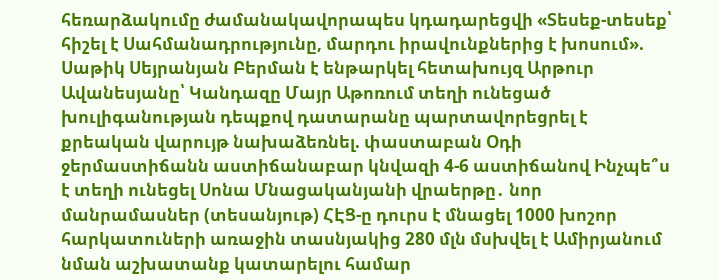հեռարձակումը ժամանակավորապես կդադարեցվի «Տեսեք-տեսեք՝ հիշել է Սահմանադրությունը, մարդու իրավունքներից է խոսում». Սաթիկ Սեյրանյան Բերման է ենթարկել հետախույզ Արթուր Ավանեսյանը՝ Կանդազը Մայր Աթոռում տեղի ունեցած խուլիգանության դեպքով դատարանը պարտավորեցրել է քրեական վարույթ նախաձեռնել. փաստաբան Օդի ջերմաստիճանն աստիճանաբար կնվազի 4-6 աստիճանով Ինչպե՞ս է տեղի ունեցել Սոնա Մնացականյանի վրաերթը․ նոր մանրամասներ (տեսանյութ) ՀԷՑ-ը դուրս է մնացել 1000 խոշոր հարկատուների առաջին տասնյակից 280 մլն մսխվել է Ամիրյանում նման աշխատանք կատարելու համար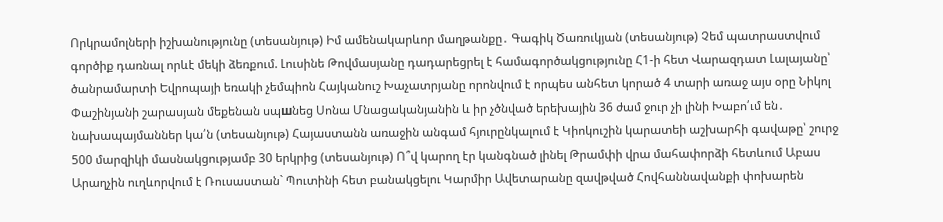Որկրամոլների իշխանությունը (տեսանյութ) Իմ ամենակարևոր մաղթանքը․ Գագիկ Ծառուկյան (տեսանյութ) Չեմ պատրաստվում գործիք դառնալ որևէ մեկի ձեռքում. Լուսինե Թովմասյանը դադարեցրել է համագործակցությունը Հ1-ի հետ Վարազդատ Լալայանը՝ ծանրամարտի Եվրոպայի եռակի չեմպիոն Հայկանուշ Խաչատրյանը որոնվում է որպես անհետ կորած 4 տարի առաջ այս օրը Նիկոլ Փաշինյանի շարասյան մեքենան սպшնեց Սոնա Մնացականյանին և իր չծնված երեխային 36 ժամ ջուր չի լինի Խաբո՛ւմ են․ նախապայմաններ կա՛ն (տեսանյութ) Հայաստանն առաջին անգամ հյուրընկալում է Կիոկուշին կարատեի աշխարհի գավաթը՝ շուրջ 500 մարզիկի մասնակցությամբ 30 երկրից (տեսանյութ) Ո՞վ կարող էր կանգնած լինել Թրամփի վրա մահափորձի հետևում Աբաս Արաղչին ուղևորվում է Ռուսաստան` Պուտինի հետ բանակցելու Կարմիր Ավետարանը զավթված Հովհաննավանքի փոխարեն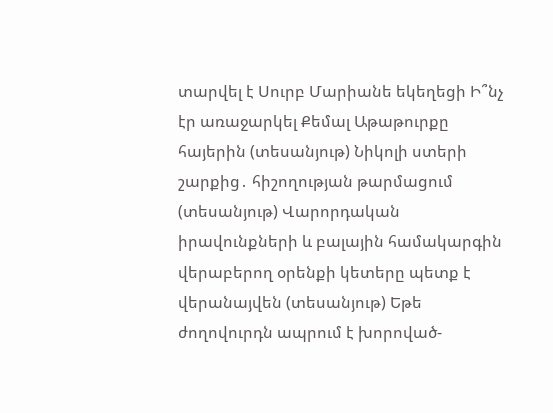տարվել է Սուրբ Մարիանե եկեղեցի Ի՞նչ էր առաջարկել Քեմալ Աթաթուրքը հայերին (տեսանյութ) Նիկոլի ստերի շարքից․ հիշողության թարմացում (տեսանյութ) Վարորդական իրավունքների և բալային համակարգին վերաբերող օրենքի կետերը պետք է վերանայվեն (տեսանյութ) Եթե ժողովուրդն ապրում է խորոված-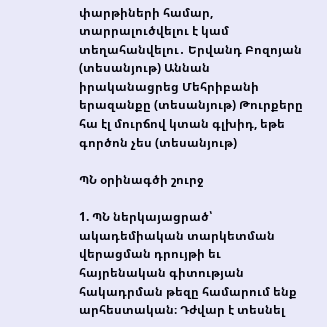փարթիների համար, տարրալուծվելու է կամ տեղահանվելու․ Երվանդ Բոզոյան (տեսանյութ) Աննան իրականացրեց Մեհրիբանի երազանքը (տեսանյութ) Թուրքերը հա էլ մուրճով կտան գլխիդ, եթե գործոն չես (տեսանյութ)

ՊՆ օրինագծի շուրջ

1. ՊՆ ներկայացրած՝ ակադեմիական տարկետման վերացման դրույթի եւ հայրենական գիտության հակադրման թեզը համարում ենք արհեստական։ Դժվար է տեսնել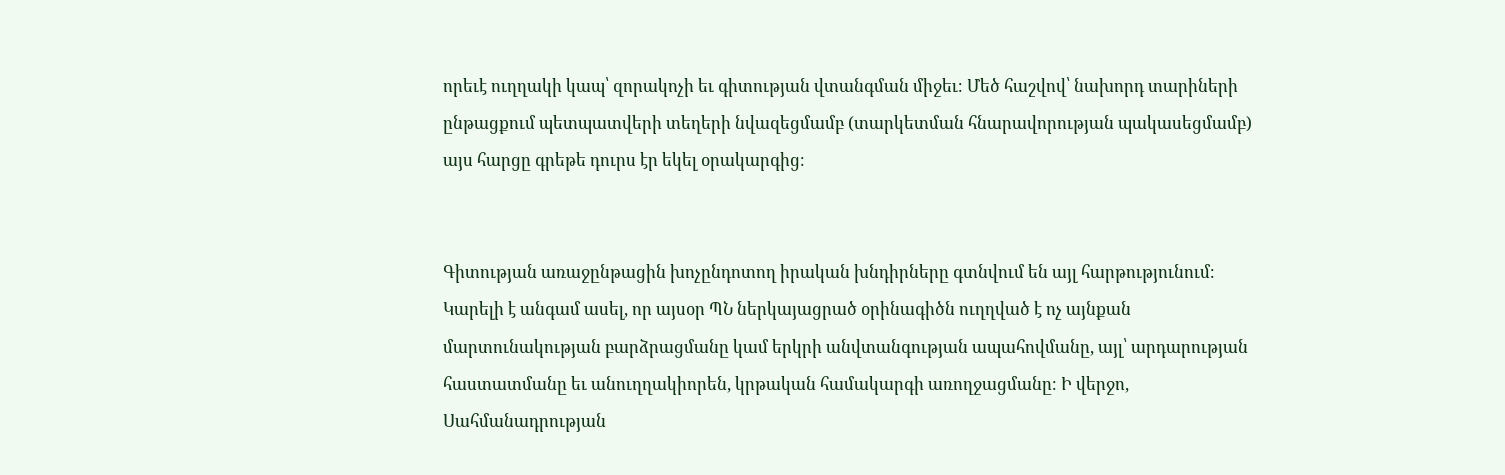որեւէ ուղղակի կապ՝ զորակոչի եւ գիտության վտանգման միջեւ։ Մեծ հաշվով՝ նախորդ տարիների ընթացքում պետպատվերի տեղերի նվազեցմամբ (տարկետման հնարավորության պակասեցմամբ) այս հարցը գրեթե դուրս էր եկել օրակարգից։


Գիտության առաջընթացին խոչընդոտող իրական խնդիրները գտնվում են այլ հարթությունում։ Կարելի է անգամ ասել, որ այսօր ՊՆ ներկայացրած օրինագիծն ուղղված է ոչ այնքան մարտունակության բարձրացմանը կամ երկրի անվտանգության ապահովմանը, այլ՝ արդարության հաստատմանը եւ անուղղակիորեն, կրթական համակարգի առողջացմանը։ Ի վերջո, Սահմանադրության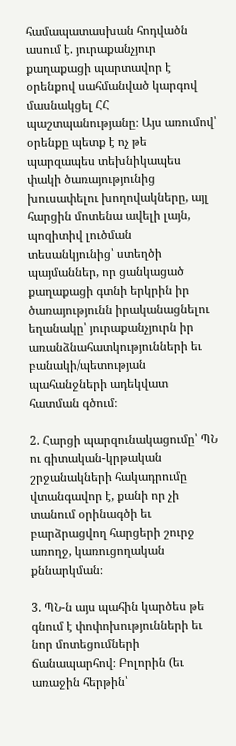համապատասխան հոդվածն ասում է. յուրաքանչյուր քաղաքացի պարտավոր է օրենքով սահմանված կարգով մասնակցել ՀՀ պաշտպանությանը։ Այս առումով՝ օրենքը պետք է ոչ թե պարզապես տեխնիկապես փակի ծառայությունից խուսափելու խողովակները, այլ հարցին մոտենա ավելի լայն, պոզիտիվ լուծման տեսանկյունից՝ ստեղծի պայմաններ, որ ցանկացած քաղաքացի գտնի երկրին իր ծառայությունն իրականացնելու եղանակը՝ յուրաքանչյուրն իր առանձնահատկությունների եւ բանակի/պետության պահանջների ադեկվատ հատման գծում։

2. Հարցի պարզունակացումը՝ ՊՆ ու գիտական-կրթական շրջանակների հակադրումը վտանգավոր է, քանի որ չի տանում օրինագծի եւ բարձրացվող հարցերի շուրջ առողջ, կառուցողական քննարկման։

3. ՊՆ-ն այս պահին կարծես թե գնում է փոփոխությունների եւ նոր մոտեցումների ճանապարհով։ Բոլորին (եւ առաջին հերթին՝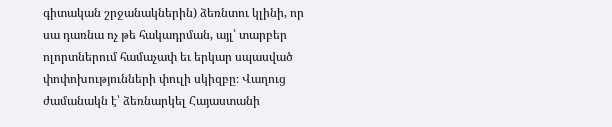գիտական շրջանակներին) ձեռնտու կլինի, որ սա դառնա ոչ թե հակադրման, այլ՝ տարբեր ոլորտներում համաչափ եւ երկար սպասված փոփոխությունների փուլի սկիզբը։ Վաղուց ժամանակն է՝ ձեռնարկել Հայաստանի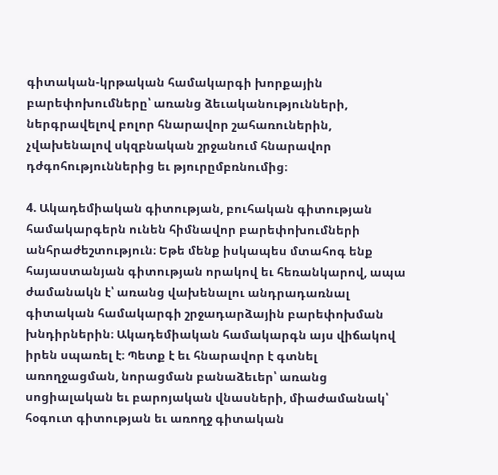գիտական-կրթական համակարգի խորքային բարեփոխումները՝ առանց ձեւականությունների, ներգրավելով բոլոր հնարավոր շահառուներին, չվախենալով սկզբնական շրջանում հնարավոր դժգոհություններից եւ թյուրըմբռնումից։

4. Ակադեմիական գիտության, բուհական գիտության համակարգերն ունեն հիմնավոր բարեփոխումների անհրաժեշտություն։ Եթե մենք իսկապես մտահոգ ենք հայաստանյան գիտության որակով եւ հեռանկարով, ապա ժամանակն է՝ առանց վախենալու անդրադառնալ գիտական համակարգի շրջադարձային բարեփոխման խնդիրներին։ Ակադեմիական համակարգն այս վիճակով իրեն սպառել է։ Պետք է եւ հնարավոր է գտնել առողջացման, նորացման բանաձեւեր՝ առանց սոցիալական եւ բարոյական վնասների, միաժամանակ՝ հօգուտ գիտության եւ առողջ գիտական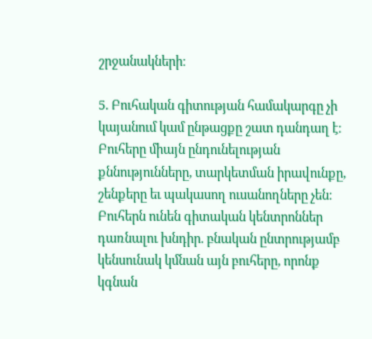շրջանակների։

5. Բուհական գիտության համակարգը չի կայանում կամ ընթացքը շատ դանդաղ է։ Բուհերը միայն ընդունելության քննությունները, տարկետման իրավունքը, շենքերը եւ պակասող ուսանողները չեն։ Բուհերն ունեն գիտական կենտրոններ դառնալու խնդիր. բնական ընտրությամբ կենսունակ կմնան այն բուհերը, որոնք կգնան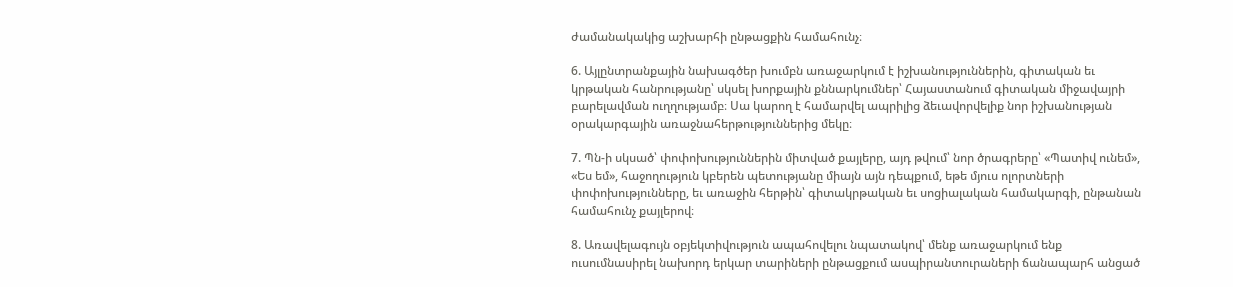ժամանակակից աշխարհի ընթացքին համահունչ։

6. Այլընտրանքային նախագծեր խումբն առաջարկում է իշխանություններին, գիտական եւ կրթական հանրությանը՝ սկսել խորքային քննարկումներ՝ Հայաստանում գիտական միջավայրի բարելավման ուղղությամբ։ Սա կարող է համարվել ապրիլից ձեւավորվելիք նոր իշխանության օրակարգային առաջնահերթություններից մեկը։

7. Պն-ի սկսած՝ փոփոխություններին միտված քայլերը, այդ թվում՝ նոր ծրագրերը՝ «Պատիվ ունեմ», «Ես եմ», հաջողություն կբերեն պետությանը միայն այն դեպքում, եթե մյուս ոլորտների փոփոխությունները, եւ առաջին հերթին՝ գիտակրթական եւ սոցիալական համակարգի, ընթանան համահունչ քայլերով։

8. Առավելագույն օբյեկտիվություն ապահովելու նպատակով՝ մենք առաջարկում ենք ուսումնասիրել նախորդ երկար տարիների ընթացքում ասպիրանտուրաների ճանապարհ անցած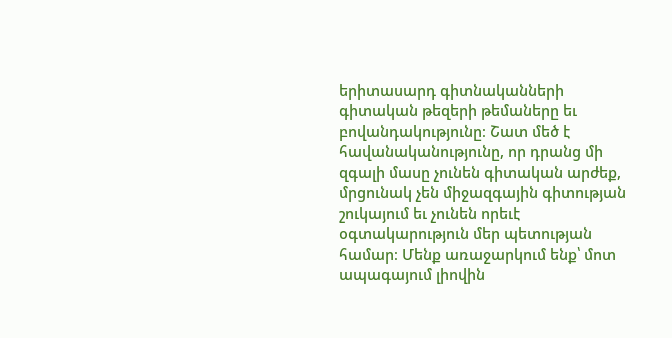երիտասարդ գիտնականների գիտական թեզերի թեմաները եւ բովանդակությունը։ Շատ մեծ է հավանականությունը, որ դրանց մի զգալի մասը չունեն գիտական արժեք, մրցունակ չեն միջազգային գիտության շուկայում եւ չունեն որեւէ օգտակարություն մեր պետության համար։ Մենք առաջարկում ենք՝ մոտ ապագայում լիովին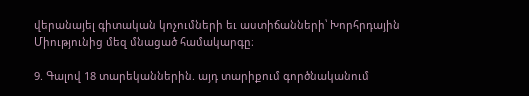վերանայել գիտական կոչումների եւ աստիճանների՝ Խորհրդային Միությունից մեզ մնացած համակարգը։

9. Գալով 18 տարեկաններին. այդ տարիքում գործնականում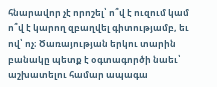հնարավոր չէ որոշել՝ ո՞վ է ուզում կամ ո՞վ է կարող զբաղվել գիտությամբ, եւ ով՝ ոչ։ Ծառայության երկու տարին բանակը պետք է օգտագործի նաեւ՝ աշխատելու համար ապագա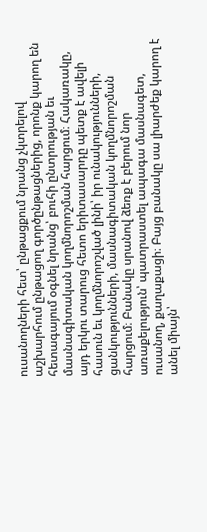ուսանողների հետ՝ ընթացքում նրանց չկտրելով աշխարհում ընթացող գործընթացներից, որոնք կարող են հետագայում օգնել նրանց՝ բուհի ընտրության եւ մասնագիտական կողմնորոշման հարցում։ Հակառակը, այդ երկու տարուց հետո երիտասարդը պետք է ավելի հասուն եւ կողմնորոշված լինի՝ իր ունակությունների, ցանկությունների, մասնագիտական կողմնորոշման հարցում։ Բանակը սրանով ձեռք է բերում նոր առաքելություն՝ պատրաստել ապագա մասնագետ, ուսանող, քաղաքացի։ Բայց բանակը սա լիարժեք կարող է անել միայն՝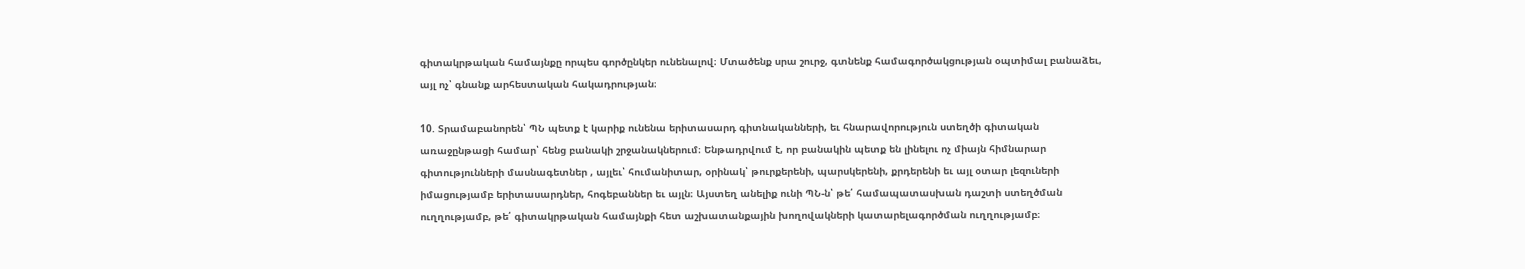գիտակրթական համայնքը որպես գործընկեր ունենալով։ Մտածենք սրա շուրջ, գտնենք համագործակցության օպտիմալ բանաձեւ, այլ ոչ՝ գնանք արհեստական հակադրության։

10. Տրամաբանորեն՝ ՊՆ պետք է կարիք ունենա երիտասարդ գիտնականների, եւ հնարավորություն ստեղծի գիտական առաջընթացի համար՝ հենց բանակի շրջանակներում։ Ենթադրվում է, որ բանակին պետք են լինելու ոչ միայն հիմնարար գիտությունների մասնագետներ , այլեւ՝ հումանիտար, օրինակ՝ թուրքերենի, պարսկերենի, քրդերենի եւ այլ օտար լեզուների իմացությամբ երիտասարդներ, հոգեբաններ եւ այլն։ Այստեղ անելիք ունի ՊՆ-ն՝ թե՛ համապատասխան դաշտի ստեղծման ուղղությամբ, թե՛ գիտակրթական համայնքի հետ աշխատանքային խողովակների կատարելագործման ուղղությամբ։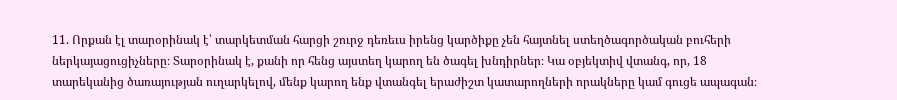11. Որքան էլ տարօրինակ է՝ տարկետման հարցի շուրջ դեռեւս իրենց կարծիքը չեն հայտնել ստեղծագործական բուհերի ներկայացուցիչները։ Տարօրինակ է, քանի որ հենց այստեղ կարող են ծագել խնդիրներ։ Կա օբյեկտիվ վտանգ, որ, 18 տարեկանից ծառայության ուղարկելով, մենք կարող ենք վտանգել երաժիշտ կատարողների որակները կամ գուցե ապագան։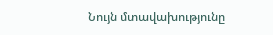Նույն մտավախությունը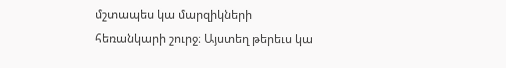մշտապես կա մարզիկների հեռանկարի շուրջ։ Այստեղ թերեւս կա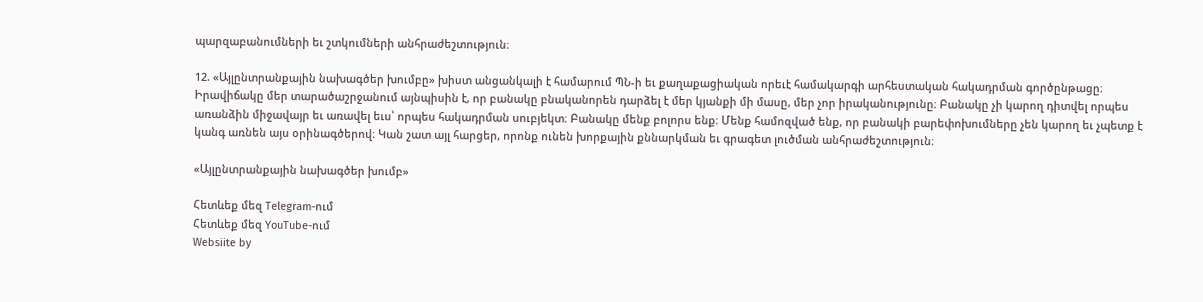պարզաբանումների եւ շտկումների անհրաժեշտություն։

12. «Այլընտրանքային նախագծեր խումբը» խիստ անցանկալի է համարում ՊՆ-ի եւ քաղաքացիական որեւէ համակարգի արհեստական հակադրման գործընթացը։ Իրավիճակը մեր տարածաշրջանում այնպիսին է, որ բանակը բնականորեն դարձել է մեր կյանքի մի մասը, մեր չոր իրականությունը։ Բանակը չի կարող դիտվել որպես առանձին միջավայր եւ առավել եւս՝ որպես հակադրման սուբյեկտ։ Բանակը մենք բոլորս ենք։ Մենք համոզված ենք, որ բանակի բարեփոխումները չեն կարող եւ չպետք է կանգ առնեն այս օրինագծերով։ Կան շատ այլ հարցեր, որոնք ունեն խորքային քննարկման եւ գրագետ լուծման անհրաժեշտություն։

«Այլընտրանքային նախագծեր խումբ»

Հետևեք մեզ Telegram-ում
Հետևեք մեզ YouTube-ում
Websiite by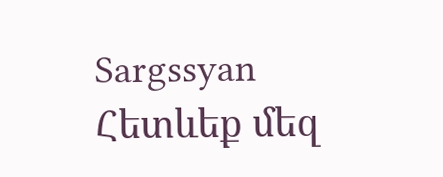Sargssyan
Հետևեք մեզ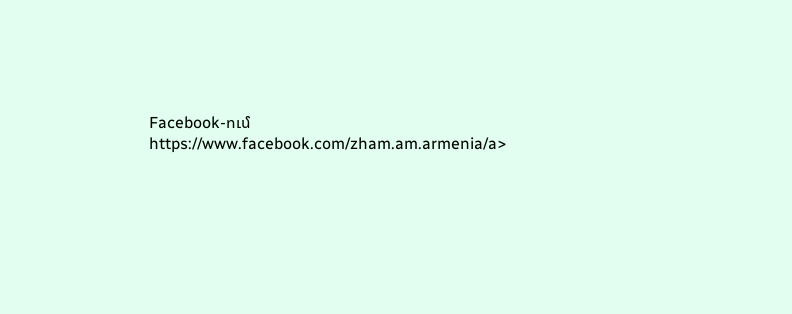Facebook-ում https://www.facebook.com/zham.am.armenia/a>